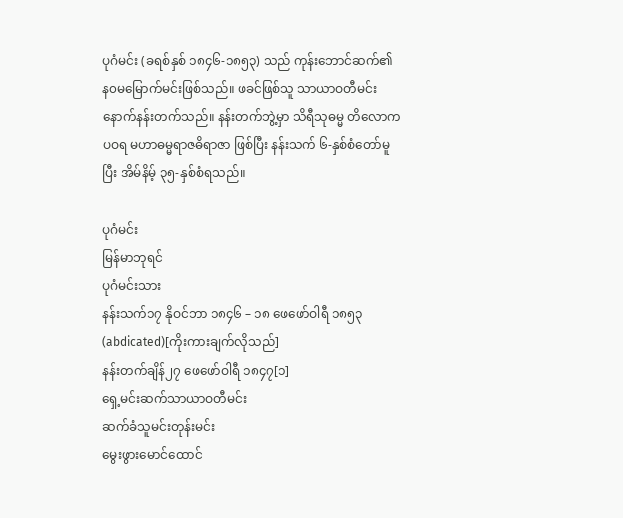ပုဂံမင်း (ခရစ်နှစ် ၁၈၄၆-၁၈၅၃) သည် ကုန်းဘောင်ဆက်၏ န၀မမြောက်မင်းဖြစ်သည်။ ဖခင်ဖြစ်သူ သာယာဝတီမင်း နောက်နန်းတက်သည်။ နန်းတက်ဘွဲ့မှာ သိရီသုဓမ္မ တိလောကပဝရ မဟာဓမ္မရာဇဓိရာဇာ ဖြစ်ပြီး နန်းသက် ၆-နှစ်စံတော်မူပြီး အိမ်နိမ့် ၃၅-နှစ်စံရသည်။

ပုဂံမင်း
မြန်မာဘုရင်
ပုဂံမင်းသား
နန်းသက်၁၇ နိုဝင်ဘာ ၁၈၄၆ – ၁၈ ဖေဖော်ဝါရီ ၁၈၅၃ (abdicated)[ကိုးကားချက်လိုသည်]
နန်းတက်ချိန်၂၇ ဖေဖော်ဝါရီ ၁၈၄၇[၁]
ရှေ့မင်းဆက်သာယာဝတီမင်း
ဆက်ခံသူမင်းတုန်းမင်း
မွေးဖွားမောင်ထောင်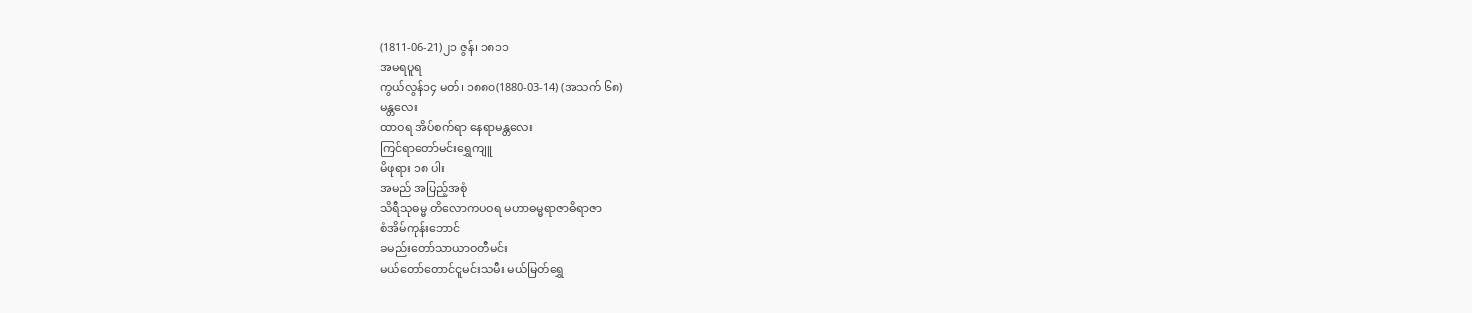(1811-06-21)၂၁ ဇွန်၊ ၁၈၁၁
အမရပူရ
ကွယ်လွန်၁၄ မတ်၊ ၁၈၈၀(1880-03-14) (အသက် ၆၈)
မန္တလေး
ထာဝရ အိပ်စက်ရာ နေရာမန္တလေး
ကြင်ရာတော်မင်းရွှေကျူ
မိဖုရား ၁၈ ပါး
အမည် အပြည့်အစုံ
သိရီသုဓမ္မ တိလောကပဝရ မဟာဓမ္မရာဇာဓိရာဇာ
စံအိမ်ကုန်းဘောင်
ခမည်းတော်သာယာဝတီမင်း
မယ်တော်တောင်ငူမင်းသမီး မယ်မြတ်ရွှေ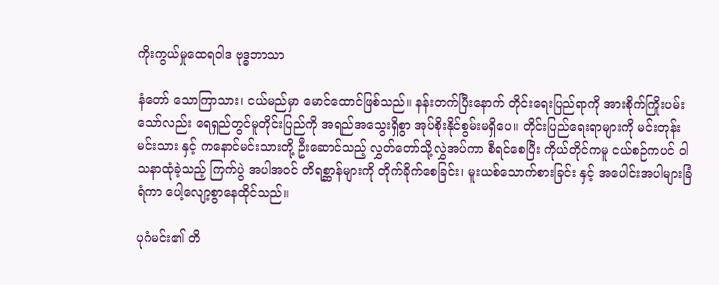ကိုးကွယ်မှုထေရဝါဒ ဗုဒ္ဓဘာသာ

နံတော် သောကြာသား၊ ငယ်မည်မှာ မောင်ထောင်ဖြစ်သည်။ နန်းတက်ပြီးနောက် တိုင်းရေးပြည်ရာကို အားစိုက်ကြိုးပမ်းသော်လည်း ရေရှည်တွင်မူတိုင်းပြည်ကို အရည်အသွေးရှိစွာ အုပ်စိုးနိုင်စွမ်းမရှိပေ။ တိုင်းပြည်ရေးရာများကို မင်းတုန်းမင်းသား နှင့် ကနောင်မင်းသားတို့ ဦးဆောင်သည့် လွှတ်တော်သို့လွှဲအပ်ကာ စီရင်စေပြီး ကိုယ်တိုင်ကမူ ငယ်စဉ်ကပင် ဝါသနာထုံခဲ့သည့် ကြက်ပွဲ အပါအဝင် တိရစ္ဆာန်များကို တိုက်ခိုက်စေခြင်း၊ မူးယစ်သောက်စားခြင်း နှင့် အပေါင်းအပါများခြံရံကာ ပေါ့လျော့စွာနေထိုင်သည်။

ပုဂံမင်း၏ တိ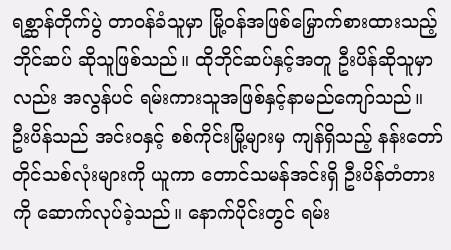ရစ္ဆာန်တိုက်ပွဲ တာဝန်ခံသူမှာ မြို့ဝန်အဖြစ်မြှောက်စားထားသည့် ဘိုင်ဆပ် ဆိုသူဖြစ်သည်။ ထိုဘိုင်ဆပ်နှင့်အတူ ဦးပိန်ဆိုသူမှာလည်း အလွန်ပင် ရမ်းကားသူအဖြစ်နှင့်နာမည်ကျော်သည်။ ဦးပိန်သည် အင်းဝနှင့် စစ်ကိုင်းမြို့များမှ ကျန်ရှိသည့် နန်းတော်တိုင်သစ်လုံးများကို ယူကာ တောင်သမန်အင်းရှိ ဦးပိန်တံတားကို ဆောက်လုပ်ခဲ့သည်။ နောက်ပိုင်းတွင် ရမ်း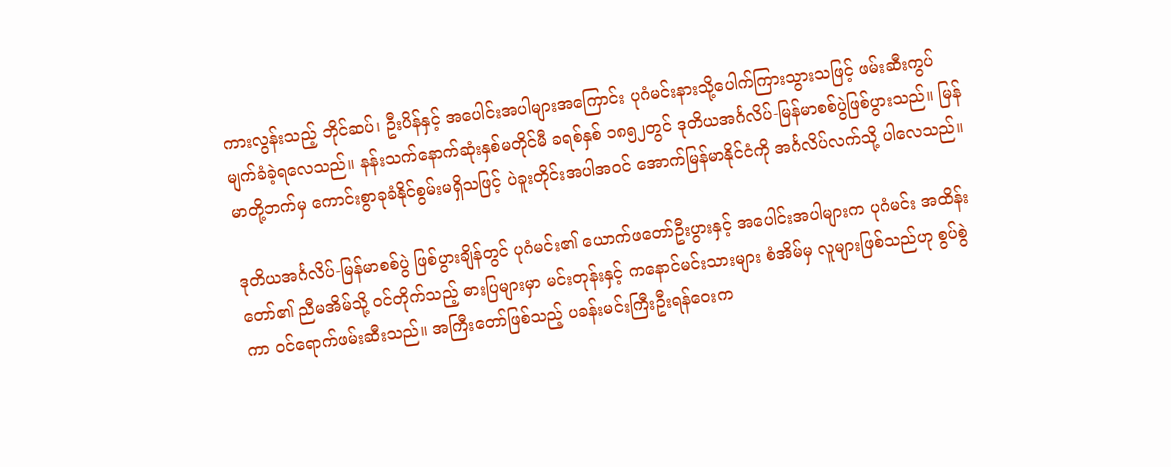ကားလွန်းသည့် ဘိုင်ဆပ်၊ ဦးပိန်နှင့် အပေါင်းအပါများအကြောင်း ပုဂံမင်းနားသို့ပေါက်ကြားသွားသဖြင့် ဖမ်းဆီးကွပ်မျက်ခံခဲ့ရလေသည်။ နန်းသက်နောက်ဆုံးနှစ်မတိုင်မီ ခရစ်နှစ် ၁၈၅၂တွင် ဒုတိယအင်္ဂလိပ်-မြန်မာစစ်ပွဲဖြစ်ပွားသည်။ မြန်မာတို့ဘက်မှ ကောင်းစွာခုခံနိုင်စွမ်းမရှိသဖြင့် ပဲခူးတိုင်းအပါအဝင် အောက်မြန်မာနိုင်ငံကို အင်္ဂလိပ်လက်သို့ ပါလေသည်။

ဒုတိယအင်္ဂလိပ်-မြန်မာစစ်ပွဲ ဖြစ်ပွားချိန်တွင် ပုဂံမင်း၏ ယောက်ဖတော်ဦးပွားနှင့် အပေါင်းအပါများက ပုဂံမင်း အထိန်းတော်၏ ညီမအိမ်သို့ ဝင်တိုက်သည့် ဓားပြများမှာ မင်းတုန်းနှင့် ကနောင်မင်းသားများ စံအိမ်မှ လူများဖြစ်သည်ဟု စွပ်စွဲကာ ဝင်ရောက်ဖမ်းဆီးသည်။ အကြီးတော်ဖြစ်သည့် ပခန်းမင်းကြီးဦးရန်ဝေးက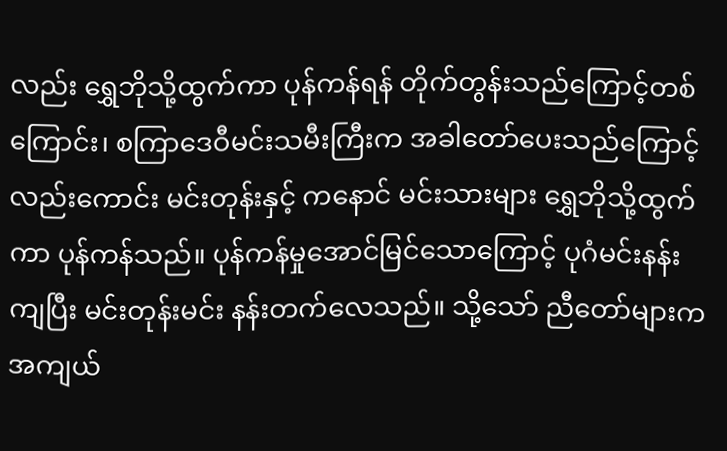လည်း ရွှေဘိုသို့ထွက်ကာ ပုန်ကန်ရန် တိုက်တွန်းသည်ကြောင့်တစ်ကြောင်း၊ စကြာဒေဝီမင်းသမီးကြီးက အခါတော်ပေးသည်ကြောင့်လည်းကောင်း မင်းတုန်းနှင့် ကနောင် မင်းသားများ ရွှေဘိုသို့ထွက်ကာ ပုန်ကန်သည်။ ပုန်ကန်မှုအောင်မြင်သောကြောင့် ပုဂံမင်းနန်းကျပြီး မင်းတုန်းမင်း နန်းတက်လေသည်။ သို့သော် ညီတော်များက အကျယ်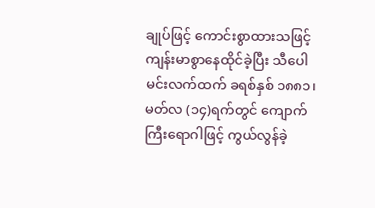ချုပ်ဖြင့် ကောင်းစွာထားသဖြင့် ကျန်းမာစွာနေထိုင်ခဲ့ပြီး သီပေါမင်းလက်ထက် ခရစ်နှစ် ၁၈၈၁၊ မတ်လ (၁၄)ရက်တွင် ကျောက်ကြီးရောဂါဖြင့် ကွယ်လွန်ခဲ့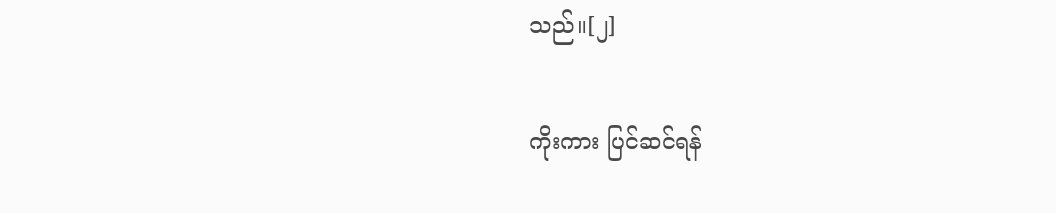သည်။[၂]

ကိုးကား ပြင်ဆင်ရန်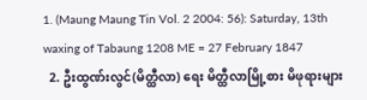1. (Maung Maung Tin Vol. 2 2004: 56): Saturday, 13th waxing of Tabaung 1208 ME = 27 February 1847
  2. ဦးထွဏ်းလွင်(မိတ္ထီလာ) ရေး မိတ္ထီလာမြို့စား မိဖုရားများ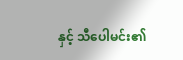နှင့် သီပေါမင်း၏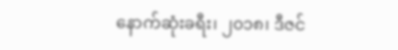နောက်ဆုံးခရီး၊ ၂၀၁၈၊ ဒီဇင်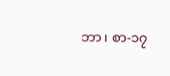ဘာ၊ စာ-၁၇